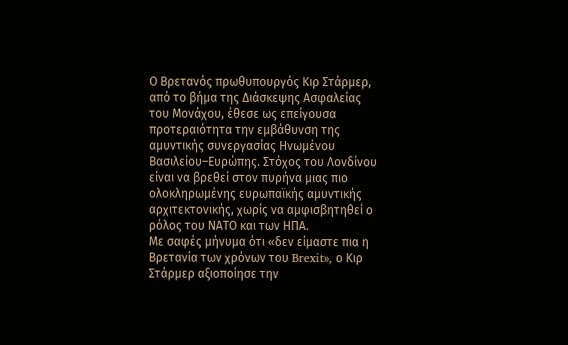Ο Βρετανός πρωθυπουργός Κιρ Στάρμερ, από το βήμα της Διάσκεψης Ασφαλείας του Μονάχου, έθεσε ως επείγουσα προτεραιότητα την εμβάθυνση της αμυντικής συνεργασίας Ηνωμένου Βασιλείου–Ευρώπης. Στόχος του Λονδίνου είναι να βρεθεί στον πυρήνα μιας πιο ολοκληρωμένης ευρωπαϊκής αμυντικής αρχιτεκτονικής, χωρίς να αμφισβητηθεί ο ρόλος του ΝΑΤΟ και των ΗΠΑ.
Με σαφές μήνυμα ότι «δεν είμαστε πια η Βρετανία των χρόνων του Brexit», ο Κιρ Στάρμερ αξιοποίησε την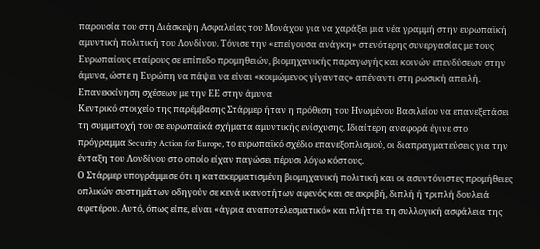παρουσία του στη Διάσκεψη Ασφαλείας του Μονάχου για να χαράξει μια νέα γραμμή στην ευρωπαϊκή αμυντική πολιτική του Λονδίνου. Τόνισε την «επείγουσα ανάγκη» στενότερης συνεργασίας με τους Ευρωπαίους εταίρους σε επίπεδο προμηθειών, βιομηχανικής παραγωγής και κοινών επενδύσεων στην άμυνα, ώστε η Ευρώπη να πάψει να είναι «κοιμώμενος γίγαντας» απέναντι στη ρωσική απειλή.
Επανεκκίνηση σχέσεων με την ΕΕ στην άμυνα
Κεντρικό στοιχείο της παρέμβασης Στάρμερ ήταν η πρόθεση του Ηνωμένου Βασιλείου να επανεξετάσει τη συμμετοχή του σε ευρωπαϊκά σχήματα αμυντικής ενίσχυσης. Ιδιαίτερη αναφορά έγινε στο πρόγραμμα Security Action for Europe, το ευρωπαϊκό σχέδιο επανεξοπλισμού, οι διαπραγματεύσεις για την ένταξη του Λονδίνου στο οποίο είχαν παγώσει πέρυσι λόγω κόστους.
Ο Στάρμερ υπογράμμισε ότι η κατακερματισμένη βιομηχανική πολιτική και οι ασυντόνιστες προμήθειες οπλικών συστημάτων οδηγούν σε κενά ικανοτήτων αφενός και σε ακριβή, διπλή ή τριπλή δουλειά αφετέρου. Αυτό, όπως είπε, είναι «άγρια αναποτελεσματικό» και πλήττει τη συλλογική ασφάλεια της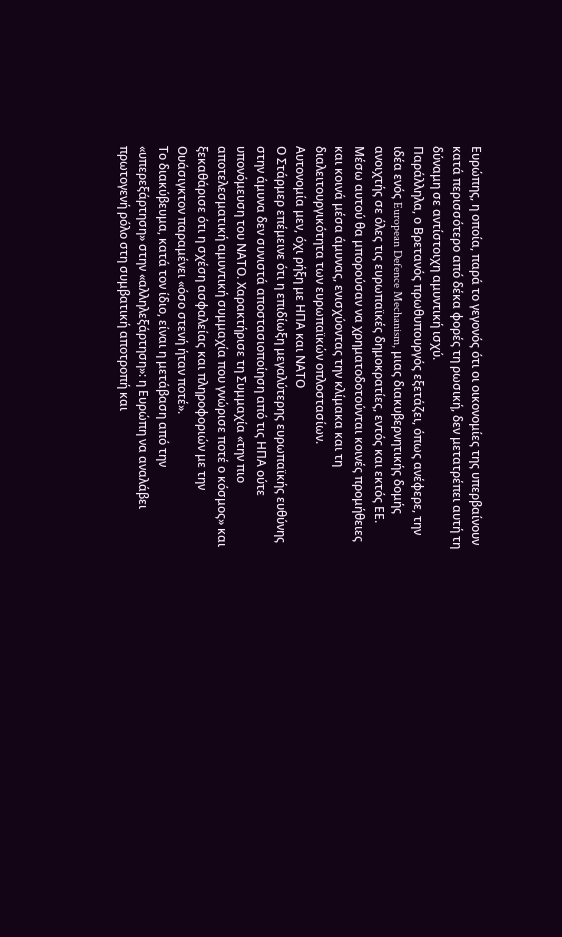Ευρώπης, η οποία, παρά το γεγονός ότι οι οικονομίες της υπερβαίνουν κατά περισσότερο από δέκα φορές τη ρωσική, δεν μετατρέπει αυτή τη δύναμη σε αντίστοιχη αμυντική ισχύ.
Παράλληλα, ο Βρετανός πρωθυπουργός εξετάζει, όπως ανέφερε, την ιδέα ενός European Defence Mechanism, μιας διακυβερνητικής δομής ανοιχτής σε όλες τις ευρωπαϊκές δημοκρατίες, εντός και εκτός ΕΕ. Μέσω αυτού θα μπορούσαν να χρηματοδοτούνται κοινές προμήθειες και κοινά μέσα άμυνας, ενισχύοντας την κλίμακα και τη διαλειτουργικότητα των ευρωπαϊκών οπλοστασίων.
Αυτονομία μεν, όχι ρήξη με ΗΠΑ και ΝΑΤΟ
Ο Στάρμερ επέμεινε ότι η επιδίωξη μεγαλύτερης ευρωπαϊκής ευθύνης στην άμυνα δεν συνιστά αποστασιοποίηση από τις ΗΠΑ ούτε υπονόμευση του ΝΑΤΟ. Χαρακτήρισε τη Συμμαχία «την πιο αποτελεσματική αμυντική συμμαχία που γνώρισε ποτέ ο κόσμος» και ξεκαθάρισε ότι η σχέση ασφαλείας και πληροφοριών με την Ουάσιγκτον παραμένει «όσο στενή ήταν ποτέ».
Το διακύβευμα, κατά τον ίδιο, είναι η μετάβαση από την «υπερεξάρτηση» στην «αλληλεξάρτηση»: η Ευρώπη να αναλάβει πρωτογενή ρόλο στη συμβατική αποτροπή και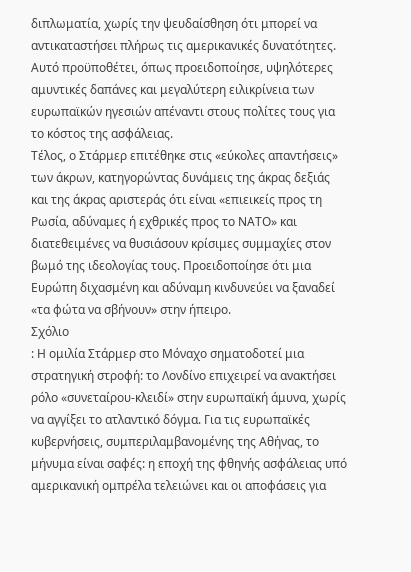διπλωματία, χωρίς την ψευδαίσθηση ότι μπορεί να αντικαταστήσει πλήρως τις αμερικανικές δυνατότητες. Αυτό προϋποθέτει, όπως προειδοποίησε, υψηλότερες αμυντικές δαπάνες και μεγαλύτερη ειλικρίνεια των ευρωπαϊκών ηγεσιών απέναντι στους πολίτες τους για το κόστος της ασφάλειας.
Τέλος, ο Στάρμερ επιτέθηκε στις «εύκολες απαντήσεις» των άκρων, κατηγορώντας δυνάμεις της άκρας δεξιάς και της άκρας αριστεράς ότι είναι «επιεικείς προς τη Ρωσία, αδύναμες ή εχθρικές προς το ΝΑΤΟ» και διατεθειμένες να θυσιάσουν κρίσιμες συμμαχίες στον βωμό της ιδεολογίας τους. Προειδοποίησε ότι μια Ευρώπη διχασμένη και αδύναμη κινδυνεύει να ξαναδεί «τα φώτα να σβήνουν» στην ήπειρο.
Σχόλιο
: Η ομιλία Στάρμερ στο Μόναχο σηματοδοτεί μια στρατηγική στροφή: το Λονδίνο επιχειρεί να ανακτήσει ρόλο «συνεταίρου-κλειδί» στην ευρωπαϊκή άμυνα, χωρίς να αγγίξει το ατλαντικό δόγμα. Για τις ευρωπαϊκές κυβερνήσεις, συμπεριλαμβανομένης της Αθήνας, το μήνυμα είναι σαφές: η εποχή της φθηνής ασφάλειας υπό αμερικανική ομπρέλα τελειώνει και οι αποφάσεις για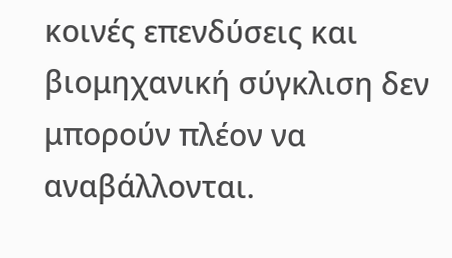κοινές επενδύσεις και βιομηχανική σύγκλιση δεν μπορούν πλέον να αναβάλλονται.